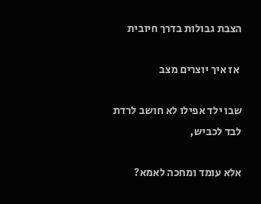הצבת גבולות בדרך חיובית

 אז איך יוצרים מצב

שבו ילד אפילו לא חושב לרדת לבד לכביש,

אלא עומד ומחכה לאמא?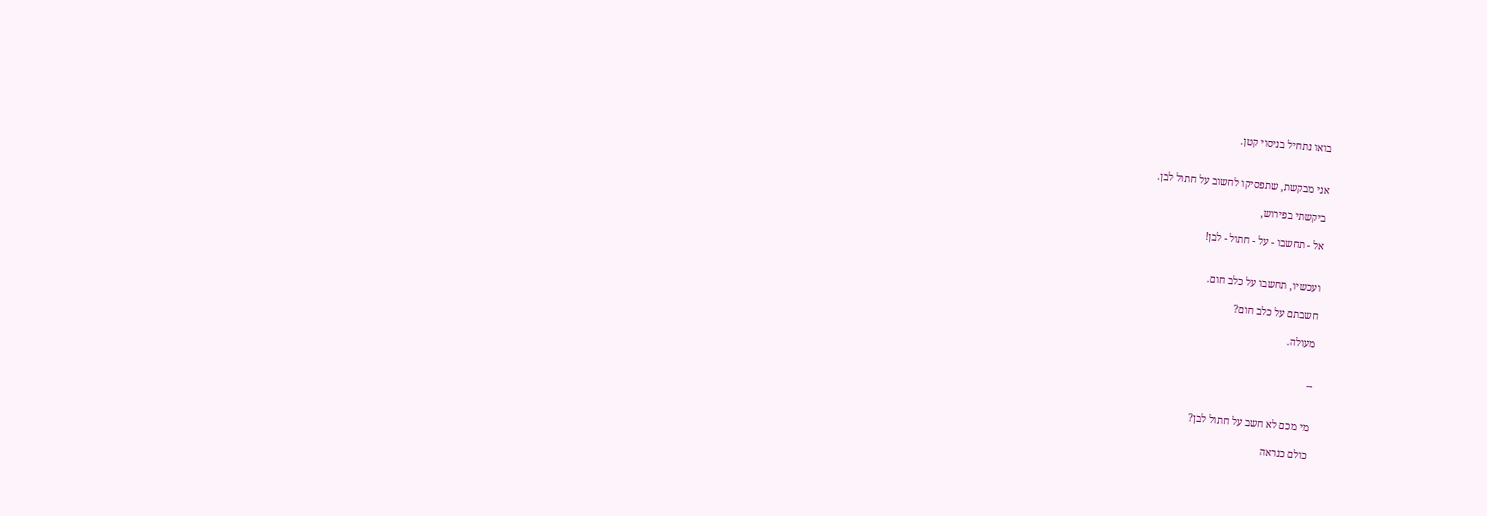בואו נתחיל בניסוי קטן.


אני מבקשת, שתפסיקו לחשוב על חתול לבן.

ביקשתי בפירוש,

אל - תחשבו - על - חתול - לבן!


ועכשיו, תחשבו על כלב חום.

חשבתם על כלב חום?

מעולה.


--


מי מכם לא חשב על חתול לבן?

כולם כנראה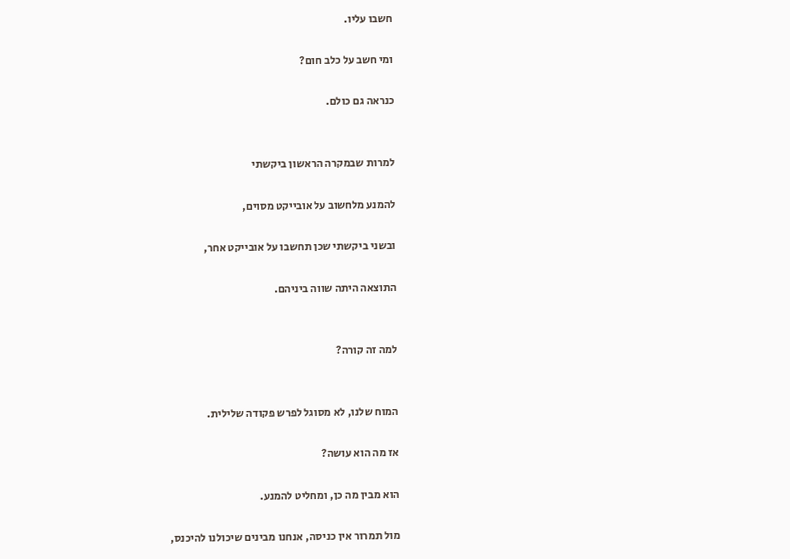חשבו עליו.

ומי חשב על כלב חום?

כנראה גם כולם.


למרות שבמקרה הראשון ביקשתי

להמנע מלחשוב על אובייקט מסוים,

ובשני ביקשתי שכן תחשבו על אובייקט אחר,

התוצאה היתה שווה ביניהם.


למה זה קורה?


המוח שלנו, לא מסוגל לפרש פקודה שלילית.

אז מה הוא עושה?

הוא מבין מה כן, ומחליט להמנע.

מול תמרור אין כניסה, אנחנו מבינים שיכולנו להיכנס,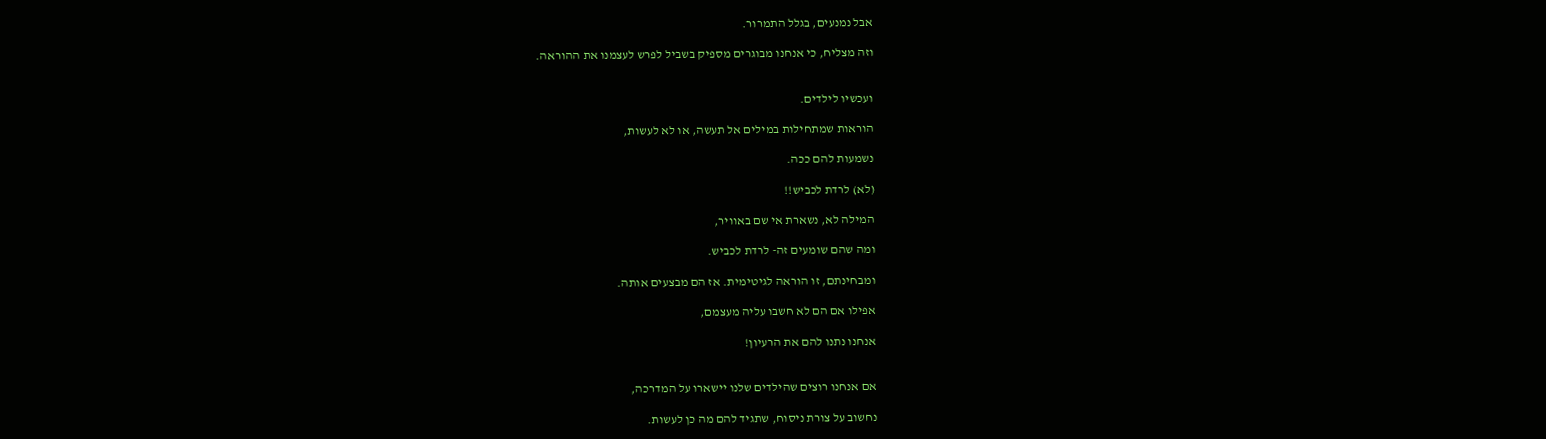אבל נמנעים, בגלל התמרור.

וזה מצליח, כי אנחנו מבוגרים מספיק בשביל לפרש לעצמנו את ההוראה.


ועכשיו לילדים.

הוראות שמתחילות במילים אל תעשה, או לא לעשות,

נשמעות להם ככה.

(לא) לרדת לכביש!!

המילה לא, נשארת אי שם באוויר,

ומה שהם שומעים זה- לרדת לכביש.

ומבחינתם, זו הוראה לגיטימית. אז הם מבצעים אותה.

אפילו אם הם לא חשבו עליה מעצמם,

אנחנו נתנו להם את הרעיון!


אם אנחנו רוצים שהילדים שלנו יישארו על המדרכה,

נחשוב על צורת ניסוח, שתגיד להם מה כן לעשות.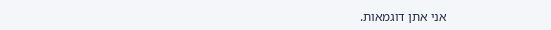אני אתן דוגמאות.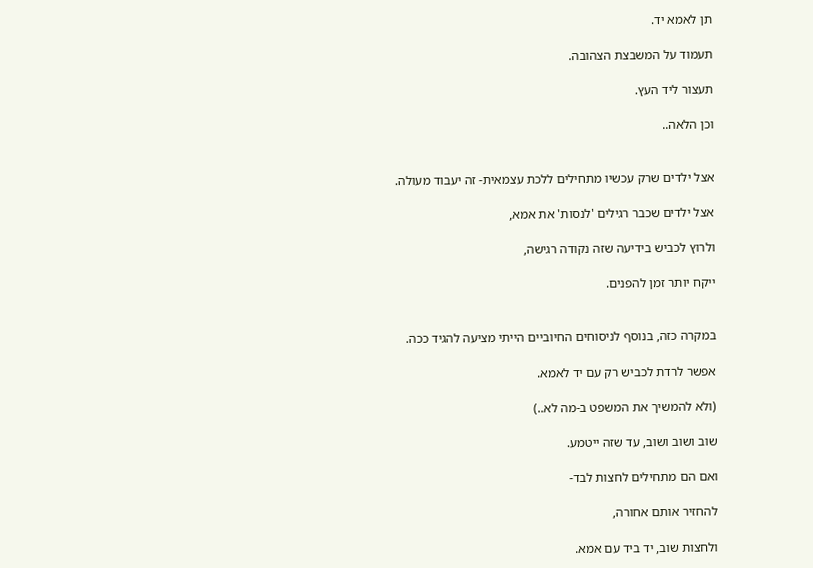תן לאמא יד.

תעמוד על המשבצת הצהובה.

תעצור ליד העץ.

וכן הלאה..


אצל ילדים שרק עכשיו מתחילים ללכת עצמאית- זה יעבוד מעולה.

אצל ילדים שכבר רגילים 'לנסות' את אמא,

ולרוץ לכביש בידיעה שזה נקודה רגישה,

ייקח יותר זמן להפנים.


במקרה כזה, בנוסף לניסוחים החיוביים הייתי מציעה להגיד ככה.

אפשר לרדת לכביש רק עם יד לאמא.

(ולא להמשיך את המשפט ב-מה לא..)

שוב ושוב ושוב, עד שזה ייטמע.

ואם הם מתחילים לחצות לבד-

להחזיר אותם אחורה,

ולחצות שוב, יד ביד עם אמא.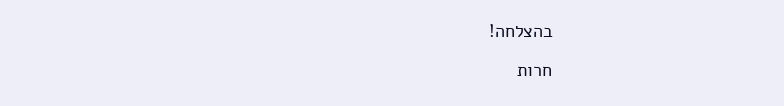בהצלחה!

חרות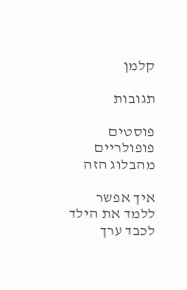קלמן

תגובות

פוסטים פופולריים מהבלוג הזה

איך אפשר ללמד את הילד לכבד ערך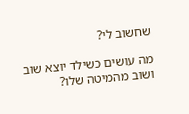שחשוב לי?

מה עושים כשילד יוצא שוב ושוב מהמיטה שלו?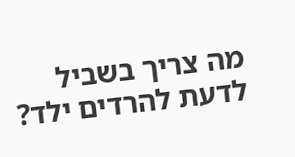מה צריך בשביל לדעת להרדים ילד?